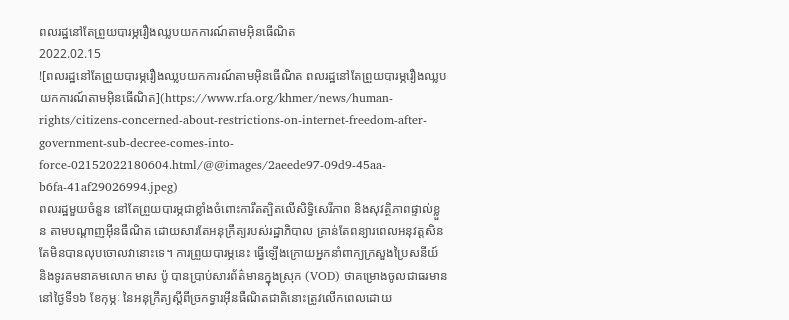ពលរដ្ឋនៅតែព្រួយបារម្ភរឿងឈ្លបយកការណ៍តាមអ៊ិនធើណិត
2022.02.15
![ពលរដ្ឋនៅតែព្រួយបារម្ភរឿងឈ្លបយកការណ៍តាមអ៊ិនធើណិត ពលរដ្ឋនៅតែព្រួយបារម្ភរឿងឈ្លបយកការណ៍តាមអ៊ិនធើណិត](https://www.rfa.org/khmer/news/human-rights/citizens-concerned-about-restrictions-on-internet-freedom-after-government-sub-decree-comes-into-force-02152022180604.html/@@images/2aeede97-09d9-45aa-b6fa-41af29026994.jpeg)
ពលរដ្ឋមួយចំនួន នៅតែព្រួយបារម្ភជាខ្លាំងចំពោះការឹតត្បិតលើសិទ្ធិសេរីភាព និងសុវត្ថិភាពផ្ទាល់ខ្លួន តាមបណ្តាញអ៊ីនធឺណិត ដោយសារតែអនុក្រឹត្យរបស់រដ្ឋាភិបាល គ្រាន់តែពន្យារពេលអនុវត្តសិន តែមិនបានលុបចោលវានោះទេ។ ការព្រួយបារម្ភនេះ ធ្វើឡើងក្រោយអ្នកនាំពាក្យក្រសួងប្រៃសនីយ៍ និងទូរគមនាគមលោក មាស ប៉ូ បានប្រាប់សារព័ត៌មានក្នុងស្រុក (VOD) ថាគម្រោងចូលជាធរមាន នៅថ្ងៃទី១៦ ខែកុម្ភៈ នៃអនុក្រឹត្យស្តីពីច្រកទ្វារអ៊ីនធឺណិតជាតិនោះត្រូវលើកពេលដោយ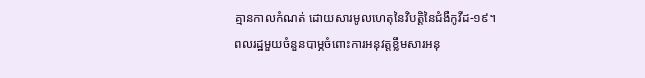គ្មានកាលកំណត់ ដោយសារមូលហេតុនៃវិបត្តិនៃជំងឺកូវីដ-១៩។
ពលរដ្ឋមួយចំនួនបាម្ភចំពោះការអនុវត្តខ្លឹមសារអនុ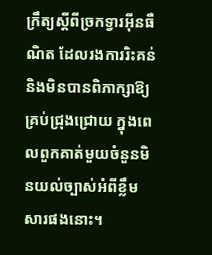ក្រឹត្យស្តីពីច្រកទ្វារអ៊ីនធឺណិត ដែលរងការរិះគន់ និងមិនបានពិភាក្សាឱ្យគ្រប់ជ្រុងជ្រោយ ក្នុងពេលពួកគាត់មួយចំនួនមិនយល់ច្បាស់អំពីខ្លឹមសារផងនោះ។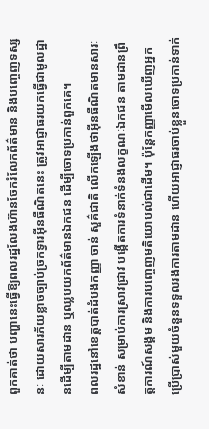ពួកគាត់ថា បញ្ហានេះធ្វើឱ្យពលរដ្ឋលែងហ៊ានចែករំលែកព័ត៌មាន និងបញ្ចេញទស្សនៈ ដោយសារភ័យខ្លាចច្បាប់ច្រកទ្វារអ៊ីនធឺណិតនេះ ត្រូវអាជ្ញាធរយកធ្វើជាមូលដ្ឋានដើម្បីតាមដាន ឬឈ្លបយកព័ត៌មានឯកជន ដើម្បីចោទប្រកាន់ពួកគេ។
ពលរដ្ឋនៅខេត្តបាត់ដំបងកញ្ញា ចាន់ សួគ៌ជាតិ លើកឡើងថាអ៊ីនធឺណិតមានសារៈសំខាន់ សម្រាប់ការស្រាវជ្រាវ បង្កើតការទំនាក់ទំនងលក្ខណៈឯកជន តាមដានព្រឹត្តការណ៍សង្គម និងការបញ្ចេញមតិយោបល់ជាដើម។ ប៉ុន្តែកញ្ញាមើលឃើញអ្នកប្រើប្រាស់មួយចំនួនទទួលរងការតាមដាន ហើយអាជ្ញាធរចាប់ខ្លួនចោទប្រកាន់ទាក់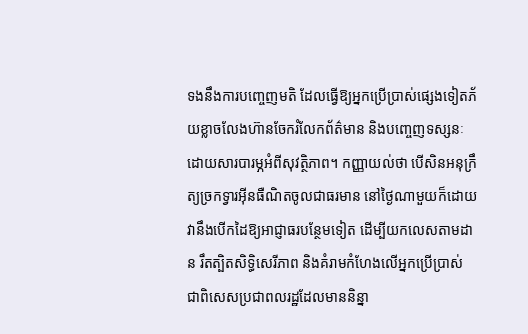ទងនឹងការបញ្ចេញមតិ ដែលធ្វើឱ្យអ្នកប្រើប្រាស់ផ្សេងទៀតភ័យខ្លាចលែងហ៊ានចែករំលែកព័ត៌មាន និងបញ្ចេញទស្សនៈ ដោយសារបារម្ភអំពីសុវត្ថិភាព។ កញ្ញាយល់ថា បើសិនអនុក្រឹត្យច្រកទ្វារអ៊ីនធឺណិតចូលជាធរមាន នៅថ្ងៃណាមួយក៏ដោយ វានឹងបើកដៃឱ្យអាជ្ញាធរបន្ថែមទៀត ដើម្បីយកលេសតាមដាន រឹតត្បិតសិទ្ធិសេរីភាព និងគំរាមកំហែងលើអ្នកប្រើប្រាស់ ជាពិសេសប្រជាពលរដ្ឋដែលមាននិន្នា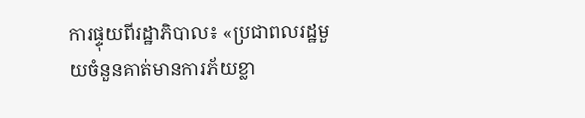ការផ្ទុយពីរដ្ឋាភិបាល៖ «ប្រជាពលរដ្ឋមួយចំនួនគាត់មានការភ័យខ្លា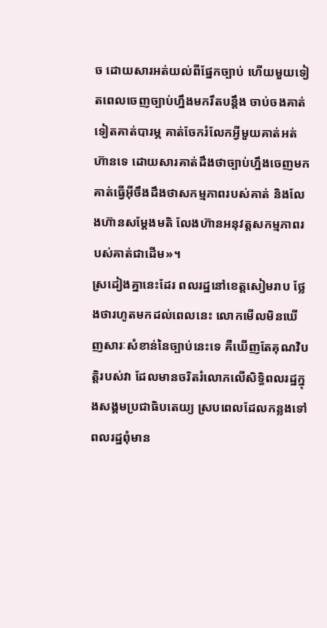ច ដោយសារអត់យល់ពីផ្នែកច្បាប់ ហើយមួយទៀតពេលចេញច្បាប់ហ្នឹងមករឹតបន្តឹង ចាប់ចងគាត់ទៀតគាត់បារម្ភ គាត់ចែករំលែកអ្វីមួយគាត់អត់ហ៊ានទេ ដោយសារគាត់ដឹងថាច្បាប់ហ្នឹងចេញមក គាត់ធ្វើអ៊ីចឹងដឹងថាសកម្មភាពរបស់គាត់ និងលែងហ៊ានសម្តែងមតិ លែងហ៊ានអនុវត្តសកម្មភាពរបស់គាត់ជាដើម»។
ស្រដៀងគ្នានេះដែរ ពលរដ្ឋនៅខេត្តសៀមរាប ថ្លែងថារហូតមកដល់ពេលនេះ លោកមើលមិនឃើញសារៈសំខាន់នៃច្បាប់នេះទេ គឺឃើញតែគុណវិបត្តិរបស់វា ដែលមានចរិតរំលោភលើសិទ្ធិពលរដ្ឋក្នុងសង្គមប្រជាធិបតេយ្យ ស្របពេលដែលកន្លងទៅ ពលរដ្ឋពុំមាន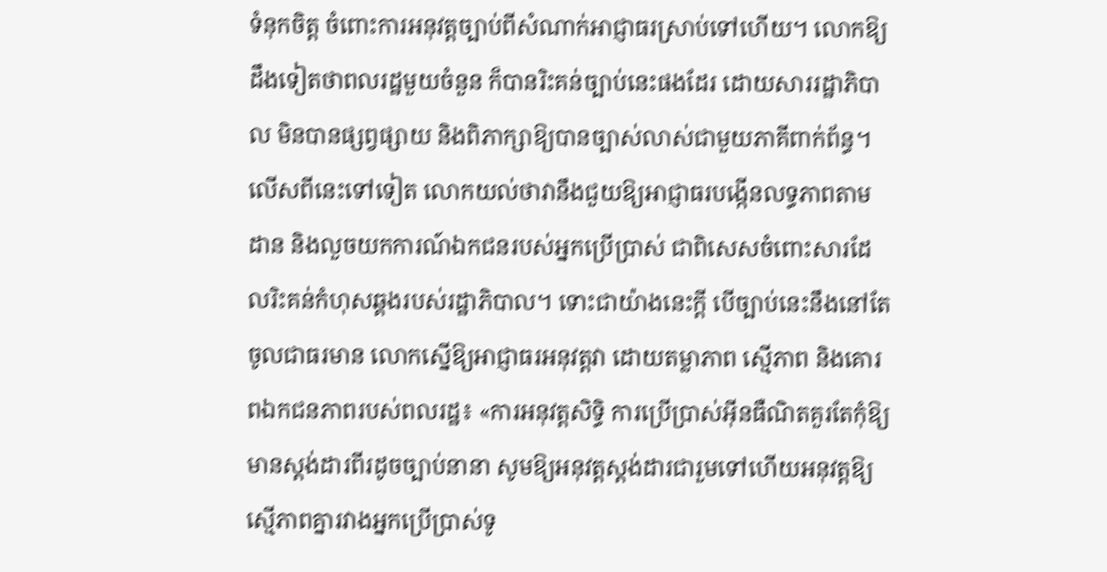ទំនុកចិត្ត ចំពោះការអនុវត្តច្បាប់ពីសំណាក់អាជ្ញាធរស្រាប់ទៅហើយ។ លោកឱ្យដឹងទៀតថាពលរដ្ឋមួយចំនួន ក៏បានរិះគន់ច្បាប់នេះផងដែរ ដោយសាររដ្ឋាភិបាល មិនបានផ្សព្វផ្សាយ និងពិភាក្សាឱ្យបានច្បាស់លាស់ជាមួយភាគីពាក់ព័ន្ធ។ លើសពីនេះទៅទៀត លោកយល់ថាវានឹងជួយឱ្យអាជ្ញាធរបង្កើនលទ្ធភាពតាមដាន និងលួចយកការណ៍ឯកជនរបស់អ្នកប្រើប្រាស់ ជាពិសេសចំពោះសារដែលរិះគន់កំហុសឆ្គងរបស់រដ្ឋាភិបាល។ ទោះជាយ៉ាងនេះក្ដី បើច្បាប់នេះនឹងនៅតែចូលជាធរមាន លោកស្នើឱ្យអាជ្ញាធរអនុវត្តវា ដោយតម្លាភាព ស្មើភាព និងគោរពឯកជនភាពរបស់ពលរដ្ឋ៖ «ការអនុវត្តសិទ្ធិ ការប្រើប្រាស់អ៊ីនធឺណិតគួរតែកុំឱ្យមានស្តង់ដារពីរដូចច្បាប់នានា សូមឱ្យអនុវត្តស្តង់ដារជារួមទៅហើយអនុវត្តឱ្យស្មើភាពគ្នារវាងអ្នកប្រើប្រាស់ទូ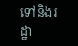ទៅនិងរដ្ឋា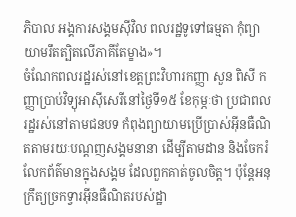ភិបាល អង្គការសង្គមស៊ីវិល ពលរដ្ឋទូទៅធម្មតា កុំព្យាយាមរឹតត្បិតលើភាគីតែម្ខាង»។
ចំណែកពលរដ្ឋរស់នៅខេត្តព្រះវិហារកញ្ញា សួន ពិសី កញ្ញាប្រាប់វិទ្យុអាស៊ីសេរីនៅថ្ងៃទី១៥ ខែកុម្ភៈថា ប្រជាពលរដ្ឋរស់នៅតាមជនបទ កំពុងព្យាយាមប្រើប្រាស់អ៊ីនធឺណិតតាមរយៈបណ្តញសង្គមនានា ដើម្បីតាមដាន និងចែករំលែកព័ត៌មានក្នុងសង្គម ដែលពួកគាត់ចូលចិត្ត។ ប៉ុន្តែអនុក្រឹត្យច្រកទ្វារអ៊ីនធឺណិតរបស់ដ្ឋា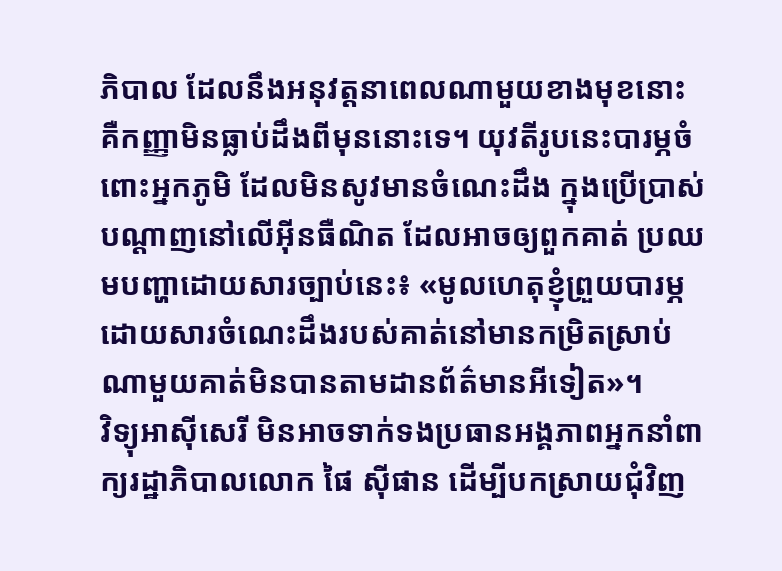ភិបាល ដែលនឹងអនុវត្តនាពេលណាមួយខាងមុខនោះ គឺកញ្ញាមិនធ្លាប់ដឹងពីមុននោះទេ។ យុវតីរូបនេះបារម្ភចំពោះអ្នកភូមិ ដែលមិនសូវមានចំណេះដឹង ក្នុងប្រើប្រាស់បណ្តាញនៅលើអ៊ីនធឺណិត ដែលអាចឲ្យពួកគាត់ ប្រឈមបញ្ហាដោយសារច្បាប់នេះ៖ «មូលហេតុខ្ញុំព្រួយបារម្ភដោយសារចំណេះដឹងរបស់គាត់នៅមានកម្រិតស្រាប់ ណាមួយគាត់មិនបានតាមដានព័ត៌មានអីទៀត»។
វិទ្យុអាស៊ីសេរី មិនអាចទាក់ទងប្រធានអង្គភាពអ្នកនាំពាក្យរដ្ឋាភិបាលលោក ផៃ ស៊ីផាន ដើម្បីបកស្រាយជុំវិញ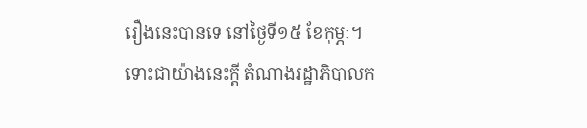រឿងនេះបានទេ នៅថ្ងៃទី១៥ ខែកុម្ភៈ។
ទោះជាយ៉ាងនេះក្ដី តំណាងរដ្ឋាភិបាលក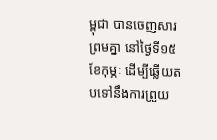ម្ពុជា បានចេញសារព្រមគ្នា នៅថ្ងៃទី១៥ ខែកុម្ភៈ ដើម្បីឆ្លើយតបទៅនឹងការព្រួយ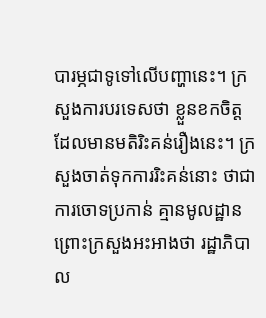បារម្ភជាទូទៅលើបញ្ហានេះ។ ក្រសួងការបរទេសថា ខ្លួនខកចិត្ត ដែលមានមតិរិះគន់រឿងនេះ។ ក្រសួងចាត់ទុកការរិះគន់នោះ ថាជាការចោទប្រកាន់ គ្មានមូលដ្ឋាន ព្រោះក្រសួងអះអាងថា រដ្ឋាភិបាល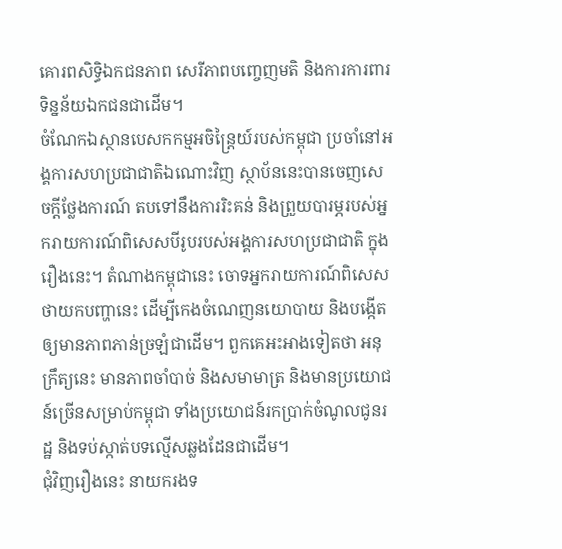គោរពសិទ្ធិឯកជនភាព សេរីភាពបញ្ចេញមតិ និងការការពារទិន្នន័យឯកជនជាដើម។
ចំណែកឯស្ថានបេសកកម្មអចិន្រ្តៃយ៍របស់កម្ពុជា ប្រចាំនៅអង្គការសហប្រជាជាតិឯណោះវិញ ស្ថាប័ននេះបានចេញសេចក្តីថ្លែងការណ៍ តបទៅនឹងការរិះគន់ និងព្រួយបារម្ភរបស់អ្នករាយការណ៍ពិសេសបីរូបរបស់អង្គការសហប្រជាជាតិ ក្នុងរឿងនេះ។ តំណាងកម្ពុជានេះ ចោទអ្នករាយការណ៍ពិសេស ថាយកបញ្ហានេះ ដើម្បីកេងចំណេញនយោបាយ និងបង្កើតឲ្យមានភាពភាន់ច្រឡំជាដើម។ ពួកគេអះអាងទៀតថា អនុក្រឹត្យនេះ មានភាពចាំបាច់ និងសមាមាត្រ និងមានប្រយោជន៍ច្រើនសម្រាប់កម្ពុជា ទាំងប្រយោជន៍រកប្រាក់ចំណូលជូនរដ្ឋ និងទប់ស្កាត់បទល្មើសឆ្លងដែនជាដើម។
ជុំវិញរឿងនេះ នាយករងទ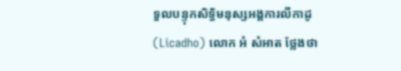ទួលបន្ទុកសិទ្ធិមនុស្សអង្គការលីកាដូ (Licadho) លោក អំ សំអាត ថ្លែងថា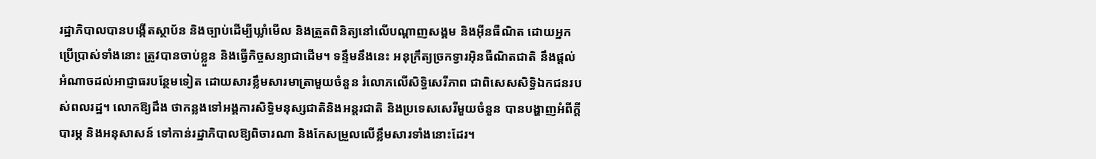រដ្ឋាភិបាលបានបង្កើតស្ថាប័ន និងច្បាប់ដើម្បីឃ្លាំមើល និងត្រួតពិនិត្យនៅលើបណ្តាញសង្គម និងអ៊ីនធឺណិត ដោយអ្នកប្រើប្រាស់ទាំងនោះ ត្រូវបានចាប់ខ្លួន និងធ្វើកិច្ចសន្យាជាដើម។ ទន្ទឹមនឹងនេះ អនុក្រឹត្យច្រកទ្វារអ៊ិនធឺណិតជាតិ នឹងផ្ដល់អំណាចដល់អាជ្ញាធរបន្ថែមទៀត ដោយសារខ្លឹមសារមាត្រាមួយចំនួន រំលោភលើសិទ្ធិសេរីភាព ជាពិសេសសិទ្ធិឯកជនរបស់ពលរដ្ឋ។ លោកឱ្យដឹង ថាកន្លងទៅអង្គការសិទ្ធិមនុស្សជាតិនិងអន្តរជាតិ និងប្រទេសសេរីមួយចំនួន បានបង្ហាញអំពីក្តីបារម្ភ និងអនុសាសន៍ ទៅកាន់រដ្ឋាភិបាលឱ្យពិចារណា និងកែសម្រួលលើខ្លឹមសារទាំងនោះដែរ។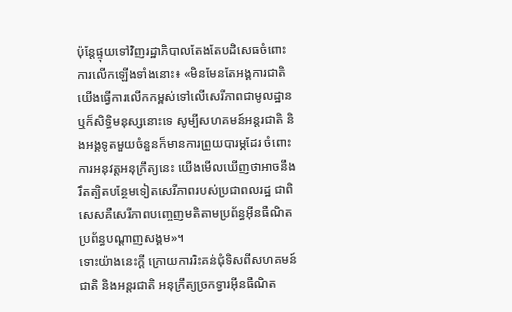ប៉ុន្តែផ្ទុយទៅវិញរដ្ឋាភិបាលតែងតែបដិសេធចំពោះការលើកឡើងទាំងនោះ៖ «មិនមែនតែអង្គការជាតិយើងធ្វើការលើកកម្ពស់ទៅលើសេរីភាពជាមូលដ្ឋាន ឬក៏សិទ្ធិមនុស្សនោះទេ សូម្បីសហគមន៍អន្តរជាតិ និងអង្គទូតមួយចំនួនក៏មានការព្រួយបារម្ភដែរ ចំពោះការអនុវត្តអនុក្រឹត្យនេះ យើងមើលឃើញថាអាចនឹងរឹតត្បិតបន្ថែមទៀតសេរីភាពរបស់ប្រជាពលរដ្ឋ ជាពិសេសគឺសេរីភាពបញ្ចេញមតិតាមប្រព័ន្ធអ៊ីនធឺណិត ប្រព័ន្ធបណ្តាញសង្គម»។
ទោះយ៉ាងនេះក្ដី ក្រោយការរិះគន់ជុំទិសពីសហគមន៍ជាតិ និងអន្តរជាតិ អនុក្រឹត្យច្រកទ្វារអ៊ីនធឺណិត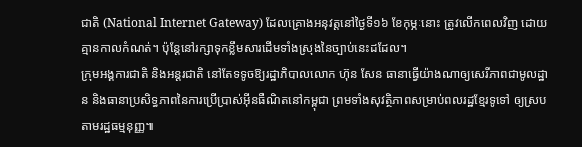ជាតិ (National Internet Gateway) ដែលគ្រោងអនុវត្តនៅថ្ងៃទី១៦ ខែកុម្ភៈនោះ ត្រូវលើកពេលវិញ ដោយគ្មានកាលកំណត់។ ប៉ុន្តែនៅរក្សាទុកខ្លឹមសារដើមទាំងស្រុងនៃច្បាប់នេះដដែល។
ក្រុមអង្គការជាតិ និងអន្តរជាតិ នៅតែទទូចឱ្យរដ្ឋាភិបាលលោក ហ៊ុន សែន ធានាធ្វើយ៉ាងណាឲ្យសេរីភាពជាមូលដ្ឋាន និងធានាប្រសិទ្ធភាពនៃការប្រើប្រាស់អ៊ីនធឺណិតនៅកម្ពុជា ព្រមទាំងសុវត្ថិភាពសម្រាប់ពលរដ្ឋខ្មែរទូទៅ ឲ្យស្របតាមរដ្ឋធម្មនុញ្ញ៕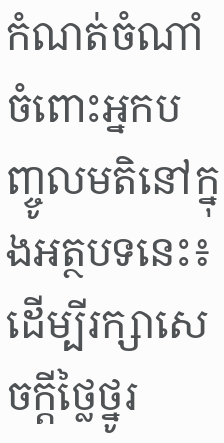កំណត់ចំណាំចំពោះអ្នកបញ្ចូលមតិនៅក្នុងអត្ថបទនេះ៖ ដើម្បីរក្សាសេចក្ដីថ្លៃថ្នូរ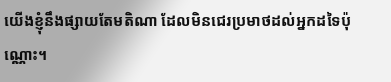យើងខ្ញុំនឹងផ្សាយតែមតិណា ដែលមិនជេរប្រមាថដល់អ្នកដទៃប៉ុណ្ណោះ។